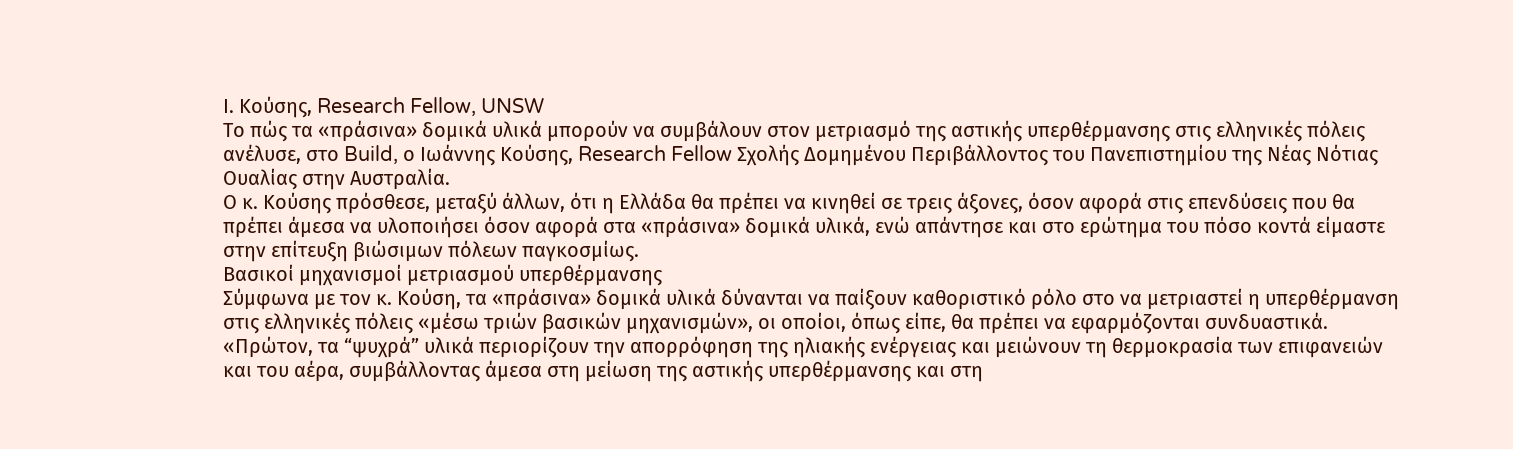Ι. Κούσης, Research Fellow, UNSW
Το πώς τα «πράσινα» δομικά υλικά μπορούν να συμβάλουν στον μετριασμό της αστικής υπερθέρμανσης στις ελληνικές πόλεις ανέλυσε, στο Build, ο Ιωάννης Κούσης, Research Fellow Σχολής Δομημένου Περιβάλλοντος του Πανεπιστημίου της Νέας Νότιας Ουαλίας στην Αυστραλία.
Ο κ. Κούσης πρόσθεσε, μεταξύ άλλων, ότι η Ελλάδα θα πρέπει να κινηθεί σε τρεις άξονες, όσον αφορά στις επενδύσεις που θα πρέπει άμεσα να υλοποιήσει όσον αφορά στα «πράσινα» δομικά υλικά, ενώ απάντησε και στο ερώτημα του πόσο κοντά είμαστε στην επίτευξη βιώσιμων πόλεων παγκοσμίως.
Βασικοί μηχανισμοί μετριασμού υπερθέρμανσης
Σύμφωνα με τον κ. Κούση, τα «πράσινα» δομικά υλικά δύνανται να παίξουν καθοριστικό ρόλο στο να μετριαστεί η υπερθέρμανση στις ελληνικές πόλεις «μέσω τριών βασικών μηχανισμών», οι οποίοι, όπως είπε, θα πρέπει να εφαρμόζονται συνδυαστικά.
«Πρώτον, τα “ψυχρά” υλικά περιορίζουν την απορρόφηση της ηλιακής ενέργειας και μειώνουν τη θερμοκρασία των επιφανειών και του αέρα, συμβάλλοντας άμεσα στη μείωση της αστικής υπερθέρμανσης και στη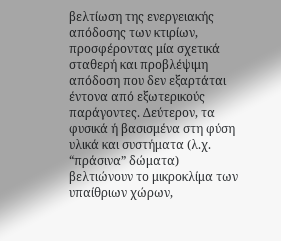βελτίωση της ενεργειακής απόδοσης των κτιρίων, προσφέροντας μία σχετικά σταθερή και προβλέψιμη απόδοση που δεν εξαρτάται έντονα από εξωτερικούς παράγοντες. Δεύτερον, τα φυσικά ή βασισμένα στη φύση υλικά και συστήματα (λ.χ. “πράσινα” δώματα) βελτιώνουν το μικροκλίμα των υπαίθριων χώρων,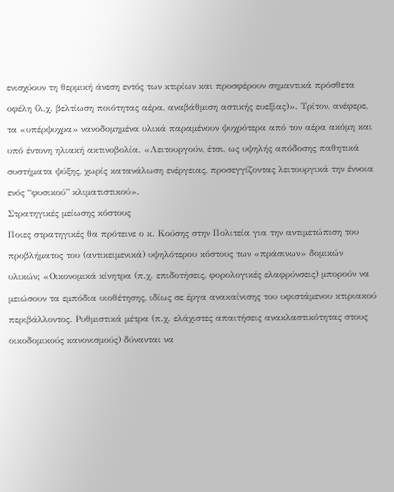ενισχύουν τη θερμική άνεση εντός των κτιρίων και προσφέρουν σημαντικά πρόσθετα οφέλη (λ.χ. βελτίωση ποιότητας αέρα, αναβάθμιση αστικής ευεξίας)». Τρίτον, ανέφερε, τα «υπέρψυχρα» νανοδομημένα υλικά παραμένουν ψυχρότερα από τον αέρα ακόμη και υπό έντονη ηλιακή ακτινοβολία. «Λειτουργούν, έτσι, ως υψηλής απόδοσης παθητικά συστήματα ψύξης, χωρίς κατανάλωση ενέργειας, προσεγγίζοντας λειτουργικά την έννοια ενός “φυσικού” κλιματιστικού».
Στρατηγικές μείωσης κόστους
Ποιες στρατηγικές θα πρότεινε ο κ. Κούσης στην Πολιτεία για την αντιμετώπιση του προβλήματος του (αντικειμενικά) υψηλότερου κόστους των «πράσινων» δομικών υλικών; «Οικονομικά κίνητρα (π.χ. επιδοτήσεις, φορολογικές ελαφρύνσεις) μπορούν να μειώσουν τα εμπόδια υιοθέτησης, ιδίως σε έργα ανακαίνισης του υφιστάμενου κτιριακού περιβάλλοντος. Ρυθμιστικά μέτρα (π.χ. ελάχιστες απαιτήσεις ανακλαστικότητας στους οικοδομικούς κανονισμούς) δύνανται να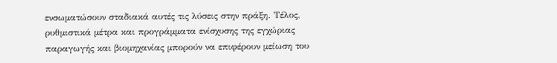ενσωματώσουν σταδιακά αυτές τις λύσεις στην πράξη. Τέλος, ρυθμιστικά μέτρα και προγράμματα ενίσχυσης της εγχώριας παραγωγής και βιομηχανίας μπορούν να επιφέρουν μείωση του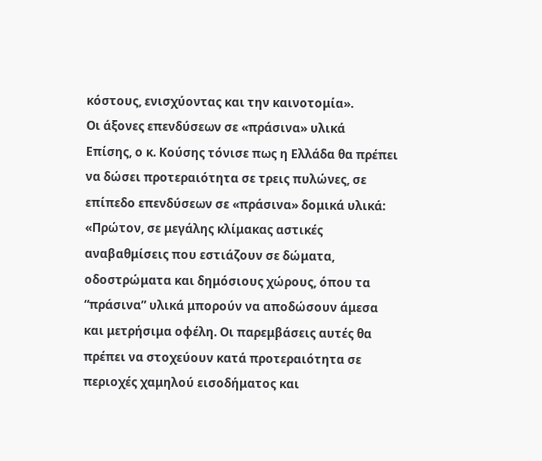κόστους, ενισχύοντας και την καινοτομία».
Οι άξονες επενδύσεων σε «πράσινα» υλικά
Επίσης, ο κ. Κούσης τόνισε πως η Ελλάδα θα πρέπει να δώσει προτεραιότητα σε τρεις πυλώνες, σε επίπεδο επενδύσεων σε «πράσινα» δομικά υλικά: «Πρώτον, σε μεγάλης κλίμακας αστικές αναβαθμίσεις που εστιάζουν σε δώματα, οδοστρώματα και δημόσιους χώρους, όπου τα “πράσινα” υλικά μπορούν να αποδώσουν άμεσα και μετρήσιμα οφέλη. Οι παρεμβάσεις αυτές θα πρέπει να στοχεύουν κατά προτεραιότητα σε περιοχές χαμηλού εισοδήματος και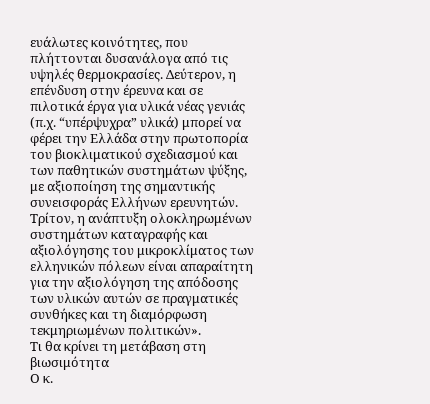ευάλωτες κοινότητες, που πλήττονται δυσανάλογα από τις υψηλές θερμοκρασίες. Δεύτερον, η επένδυση στην έρευνα και σε πιλοτικά έργα για υλικά νέας γενιάς (π.χ. “υπέρψυχρα” υλικά) μπορεί να φέρει την Ελλάδα στην πρωτοπορία του βιοκλιματικού σχεδιασμού και των παθητικών συστημάτων ψύξης, με αξιοποίηση της σημαντικής συνεισφοράς Ελλήνων ερευνητών. Τρίτον, η ανάπτυξη ολοκληρωμένων συστημάτων καταγραφής και αξιολόγησης του μικροκλίματος των ελληνικών πόλεων είναι απαραίτητη για την αξιολόγηση της απόδοσης των υλικών αυτών σε πραγματικές συνθήκες και τη διαμόρφωση τεκμηριωμένων πολιτικών».
Τι θα κρίνει τη μετάβαση στη βιωσιμότητα
Ο κ.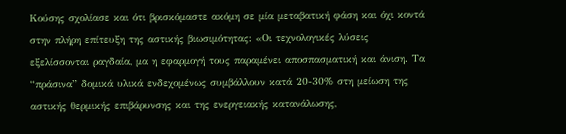Κούσης σχολίασε και ότι βρισκόμαστε ακόμη σε μία μεταβατική φάση και όχι κοντά στην πλήρη επίτευξη της αστικής βιωσιμότητας: «Οι τεχνολογικές λύσεις εξελίσσονται ραγδαία, μα η εφαρμογή τους παραμένει αποσπασματική και άνιση. Τα “πράσινα” δομικά υλικά ενδεχομένως συμβάλλουν κατά 20-30% στη μείωση της αστικής θερμικής επιβάρυνσης και της ενεργειακής κατανάλωσης,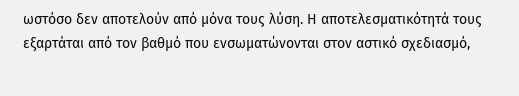ωστόσο δεν αποτελούν από μόνα τους λύση. Η αποτελεσματικότητά τους εξαρτάται από τον βαθμό που ενσωματώνονται στον αστικό σχεδιασμό,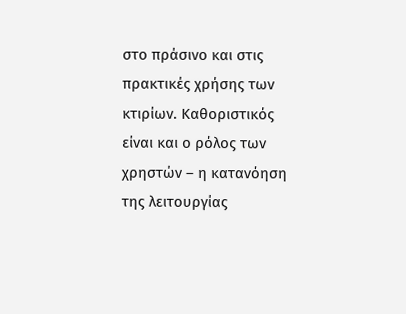στο πράσινο και στις πρακτικές χρήσης των κτιρίων. Καθοριστικός είναι και ο ρόλος των χρηστών – η κατανόηση της λειτουργίας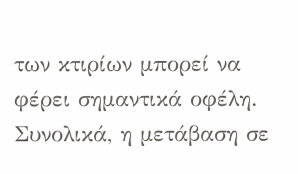των κτιρίων μπορεί να φέρει σημαντικά οφέλη. Συνολικά, η μετάβαση σε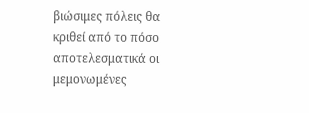βιώσιμες πόλεις θα κριθεί από το πόσο αποτελεσματικά οι μεμονωμένες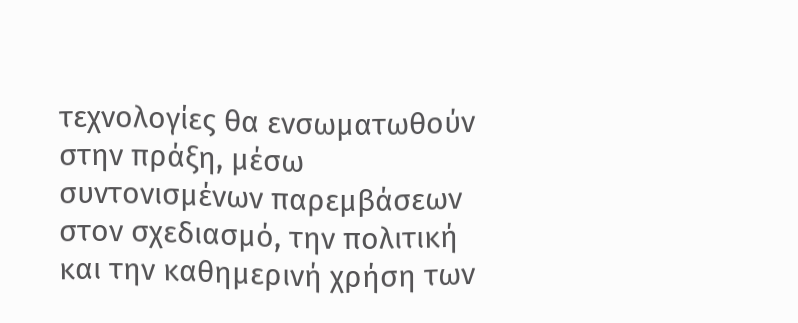τεχνολογίες θα ενσωματωθούν στην πράξη, μέσω συντονισμένων παρεμβάσεων στον σχεδιασμό, την πολιτική και την καθημερινή χρήση των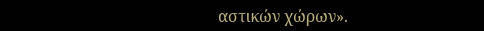αστικών χώρων».